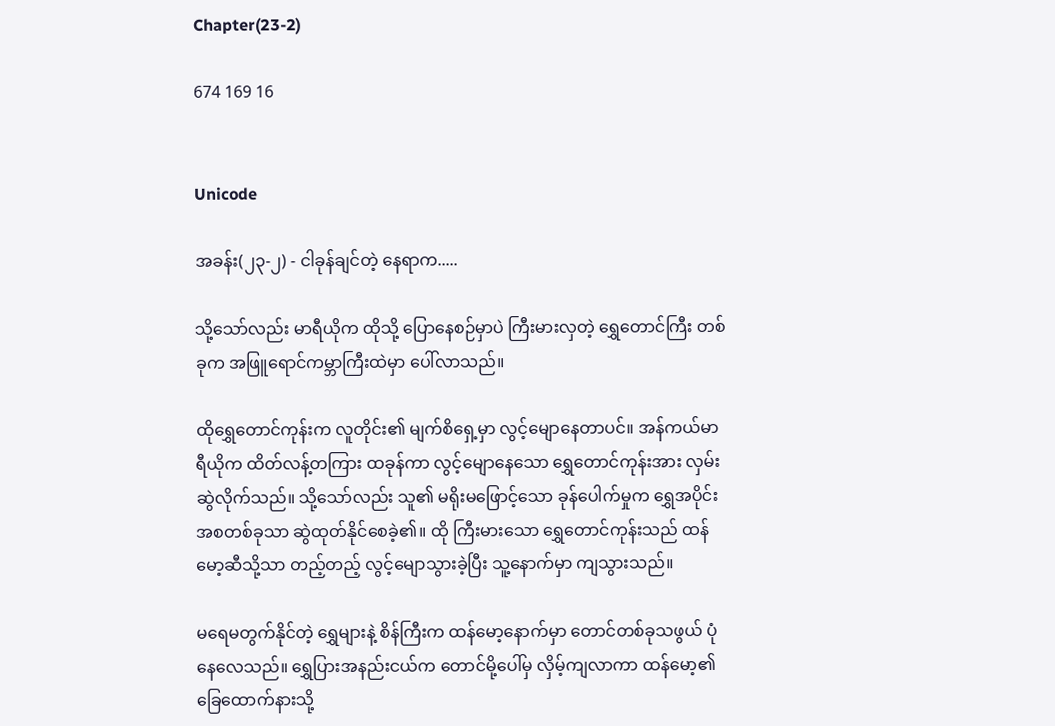Chapter(23-2)

674 169 16


Unicode

အခန်း(၂၃-၂) - ငါခုန်ချင်တဲ့ နေရာက.....

သို့သော်လည်း မာရီယိုက ထိုသို့ ပြောနေစဉ်မှာပဲ ကြီးမားလှတဲ့ ရွှေတောင်ကြီး တစ်ခုက အဖြူရောင်ကမ္ဘာကြီးထဲမှာ ပေါ်လာသည်။

ထိုရွှေတောင်ကုန်းက လူတိုင်း၏ မျက်စိရှေ့မှာ လွင့်မျောနေတာပင်။ အန်ကယ်မာရီယိုက ထိတ်လန့်တကြား ထခုန်ကာ လွင့်မျောနေသော ရွှေတောင်ကုန်းအား လှမ်းဆွဲလိုက်သည်။ သို့သော်လည်း သူ၏ မရိုးမဖြောင့်သော ခုန်ပေါက်မှုက ရွှေအပိုင်းအစတစ်ခုသာ ဆွဲထုတ်နိုင်စေခဲ့၏။ ထို ကြီးမားသော ရွှေတောင်ကုန်းသည် ထန်မော့ဆီသို့သာ တည့်တည့် လွင့်မျောသွားခဲ့ပြီး သူ့နောက်မှာ ကျသွားသည်။

မရေမတွက်နိုင်တဲ့ ရွှေများနဲ့ စိန်ကြီးက ထန်မော့နောက်မှာ တောင်တစ်ခုသဖွယ် ပုံနေလေသည်။ ရွှေပြားအနည်းငယ်က တောင်မို့ပေါ်မှ လှိမ့်ကျလာကာ ထန်မော့၏ ခြေထောက်နားသို့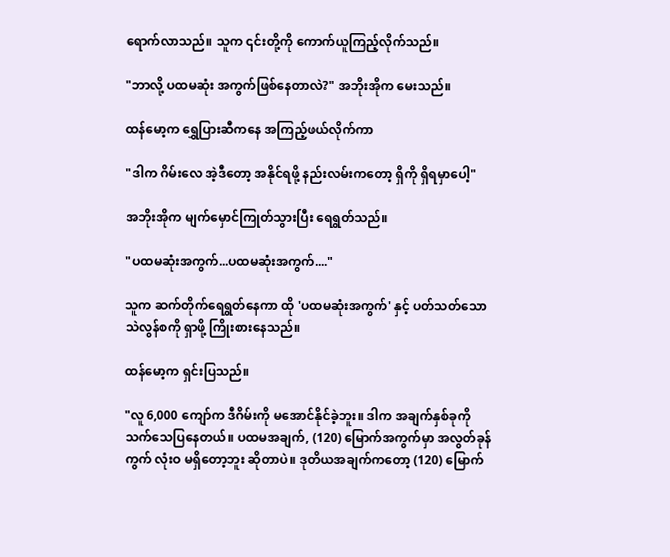ရောက်လာသည်။ သူက ၎င်းတို့ကို ကောက်ယူကြည့်လိုက်သည်။

"ဘာလို့ ပထမဆုံး အကွက်ဖြစ်နေတာလဲ?" အဘိုးအိုက မေးသည်။

ထန်မော့က ရွှေပြားဆီကနေ အကြည့်ဖယ်လိုက်ကာ

"ဒါက ဂိမ်းလေ အဲ့ဒီတော့ အနိုင်ရဖို့ နည်းလမ်းကတော့ ရှိကို ရှိရမှာပေါ့"

အဘိုးအိုက မျက်မှောင်ကြုတ်သွားပြီး ရေရွတ်သည်။

"ပထမဆုံးအကွက်...ပထမဆုံးအကွက်...."

သူက ဆက်တိုက်ရေရွတ်နေကာ ထို 'ပထမဆုံးအကွက်' နှင့် ပတ်သတ်သော သဲလွန်စကို ရှာဖို့ ကြိုးစားနေသည်။

ထန်မော့က ရှင်းပြသည်။

"လူ 6,000 ကျော်က ဒီဂိမ်းကို မအောင်နိုင်ခဲ့ဘူး။ ဒါက အချက်နှစ်ခုကို သက်သေပြနေတယ်။ ပထမအချက်, (120) မြောက်အကွက်မှာ အလွတ်ခုန်ကွက် လုံးဝ မရှိတော့ဘူး ဆိုတာပဲ။ ဒုတိယအချက်ကတော့ (120) မြောက်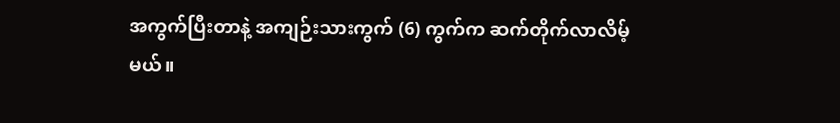အကွက်ပြီးတာနဲ့ အကျဉ်းသားကွက် (6) ကွက်က ဆက်တိုက်လာလိမ့်မယ်။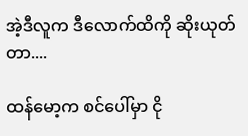အဲ့ဒီလူက ဒီလောက်ထိကို ဆိုးယုတ်တာ....

ထန်မော့က စင်ပေါ်မှာ ငို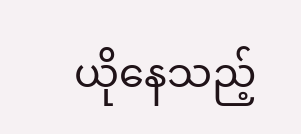ယိုနေသည့်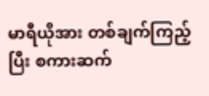မာရီယိုအား တစ်ချက်ကြည့်ပြီး စကားဆက်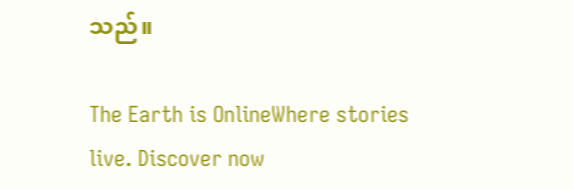သည်။

The Earth is OnlineWhere stories live. Discover now